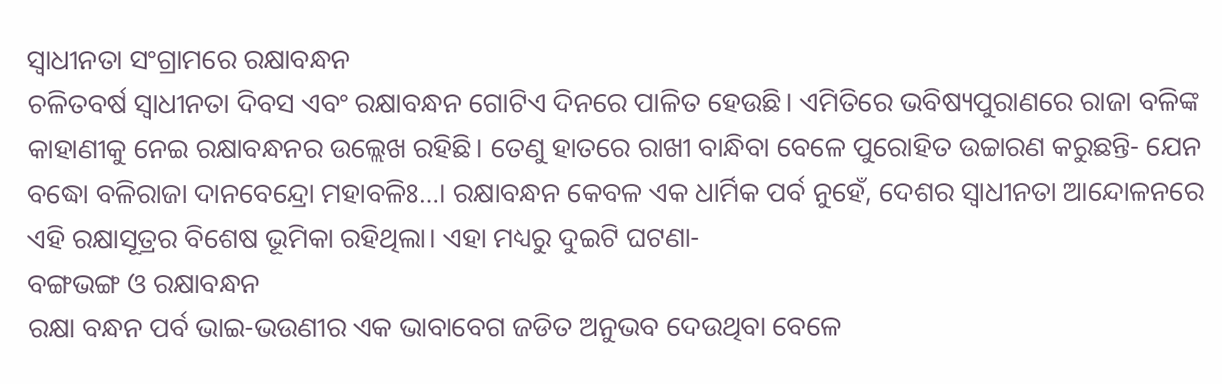ସ୍ୱାଧୀନତା ସଂଗ୍ରାମରେ ରକ୍ଷାବନ୍ଧନ
ଚଳିତବର୍ଷ ସ୍ୱାଧୀନତା ଦିବସ ଏବଂ ରକ୍ଷାବନ୍ଧନ ଗୋଟିଏ ଦିନରେ ପାଳିତ ହେଉଛି। ଏମିତିରେ ଭବିଷ୍ୟପୁରାଣରେ ରାଜା ବଳିଙ୍କ କାହାଣୀକୁ ନେଇ ରକ୍ଷାବନ୍ଧନର ଉଲ୍ଲେଖ ରହିଛି। ତେଣୁ ହାତରେ ରାଖୀ ବାନ୍ଧିବା ବେଳେ ପୁରୋହିତ ଉଚ୍ଚାରଣ କରୁଛନ୍ତି- ଯେନ ବଦ୍ଧୋ ବଳିରାଜା ଦାନବେନ୍ଦ୍ରୋ ମହାବଳିଃ…। ରକ୍ଷାବନ୍ଧନ କେବଳ ଏକ ଧାର୍ମିକ ପର୍ବ ନୁହେଁ, ଦେଶର ସ୍ୱାଧୀନତା ଆନ୍ଦୋଳନରେ ଏହି ରକ୍ଷାସୂତ୍ରର ବିଶେଷ ଭୂମିକା ରହିଥିଲା। ଏହା ମଧ୍ୟରୁ ଦୁଇଟି ଘଟଣା-
ବଙ୍ଗଭଙ୍ଗ ଓ ରକ୍ଷାବନ୍ଧନ
ରକ୍ଷା ବନ୍ଧନ ପର୍ବ ଭାଇ-ଭଉଣୀର ଏକ ଭାବାବେଗ ଜଡିତ ଅନୁଭବ ଦେଉଥିବା ବେଳେ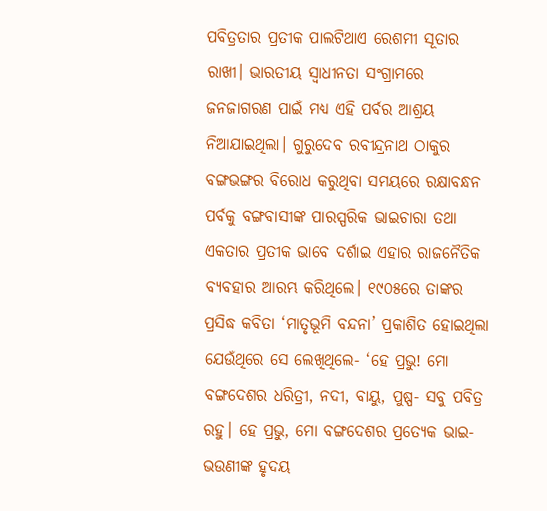ପବିତ୍ରତାର ପ୍ରତୀକ ପାଲଟିଥାଏ ରେଶମୀ ସୂତାର ରାଖୀ। ଭାରତୀୟ ସ୍ୱାଧୀନତା ସଂଗ୍ରାମରେ ଜନଜାଗରଣ ପାଇଁ ମଧ୍ୟ ଏହି ପର୍ବର ଆଶ୍ରୟ ନିଆଯାଇଥିଲା। ଗୁରୁଦେବ ରବୀନ୍ଦ୍ରନାଥ ଠାକୁର ବଙ୍ଗଭଙ୍ଗର ବିରୋଧ କରୁଥିବା ସମୟରେ ରକ୍ଷାବନ୍ଧନ ପର୍ବକୁ ବଙ୍ଗବାସୀଙ୍କ ପାରସ୍ପରିକ ଭାଇଚାରା ତଥା ଏକତାର ପ୍ରତୀକ ଭାବେ ଦର୍ଶାଇ ଏହାର ରାଜନୈତିକ ବ୍ୟବହାର ଆରମ୍ଭ କରିଥିଲେ। ୧୯୦୫ରେ ତାଙ୍କର ପ୍ରସିଦ୍ଧ କବିତା ‘ମାତୃଭୂମି ବନ୍ଦନା’ ପ୍ରକାଶିତ ହୋଇଥିଲା ଯେଉଁଥିରେ ସେ ଲେଖିଥିଲେ- ‘ହେ ପ୍ରଭୁ! ମୋ ବଙ୍ଗଦେଶର ଧରିତ୍ରୀ, ନଦୀ, ବାୟୁ, ପୁଷ୍ପ- ସବୁ ପବିତ୍ର ରହୁ। ହେ ପ୍ରଭୁ, ମୋ ବଙ୍ଗଦେଶର ପ୍ରତ୍ୟେକ ଭାଇ-ଭଉଣୀଙ୍କ ହୃଦୟ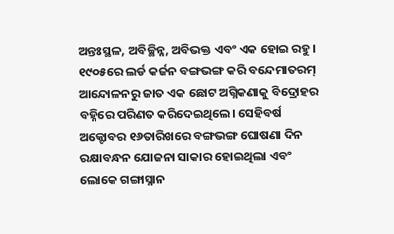ଅନ୍ତଃସ୍ଥଳ, ଅବିଚ୍ଛିନ୍ନ, ଅବିଭକ୍ତ ଏବଂ ଏକ ହୋଇ ରହୁ।
୧୯୦୫ରେ ଲର୍ଡ କର୍ଜନ ବଙ୍ଗଭଙ୍ଗ କରି ବନ୍ଦେମାତରମ୍ ଆନ୍ଦୋଳନରୁ ଜାତ ଏକ ଛୋଟ ଅଗ୍ନିକଣାକୁ ବିଦ୍ରୋହର ବହ୍ନିରେ ପରିଣତ କରିଦେଇଥିଲେ। ସେହିବର୍ଷ ଅକ୍ଟୋବର ୧୬ତାରିଖରେ ବଙ୍ଗଭଙ୍ଗ ଘୋଷଣା ଦିନ ରକ୍ଷାବନ୍ଧନ ଯୋଜନା ସାକାର ହୋଇଥିଲା ଏବଂ ଲୋକେ ଗଙ୍ଗାସ୍ନାନ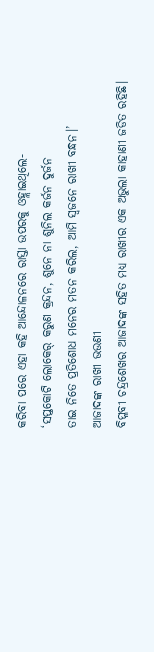କରିବା ପରେ ଏହା କହି ଆନ୍ଦୋଳନରେ ରାସ୍ତା ଉପରକୁ ଓହ୍ଲାଇଥିଲେ-
‘ସପ୍ତକୋଟି ଲୋକେର୍ କରୁଣ କ୍ରନ୍ଦନ, ଶୁନେ ନା ଶୁନିଲ କର୍ଜନ ଦୁର୍ଜନ
ତାଇ ନିତେ ପ୍ରତିଶୋଧ ମନେର ମତନ କରିଲ, ଆମି ସ୍ୱଜନେ ରାଖୀ ବନ୍ଧନ।’
ଆଜାଦଙ୍କ ରାଖୀ ଭଉଣୀ
ବିପ୍ଳବୀ ଚନ୍ଦ୍ରଶେଖର ଆଜାଦଙ୍କ ସହିତ ମଧ୍ୟ ରାଖୀର ଏକ ଅଭୁଲା କାହାଣୀ ଜଡିତ ରହିଛି।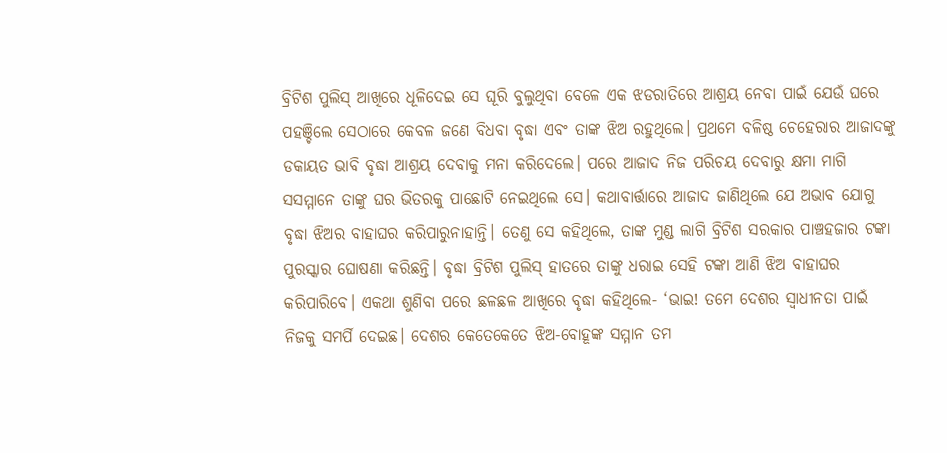ବ୍ରିଟିଶ ପୁଲିସ୍ ଆଖିରେ ଧୂଳିଦେଇ ସେ ଘୂରି ବୁଲୁଥିବା ବେଳେ ଏକ ଝଡରାତିରେ ଆଶ୍ରୟ ନେବା ପାଇଁ ଯେଉଁ ଘରେ ପହଞ୍ଚିଲେ ସେଠାରେ କେବଳ ଜଣେ ବିଧବା ବୃଦ୍ଧା ଏବଂ ତାଙ୍କ ଝିଅ ରହୁଥିଲେ। ପ୍ରଥମେ ବଳିଷ୍ଠ ଚେହେରାର ଆଜାଦଙ୍କୁ ଡକାୟତ ଭାବି ବୃଦ୍ଧା ଆଶ୍ରୟ ଦେବାକୁ ମନା କରିଦେଲେ। ପରେ ଆଜାଦ ନିଜ ପରିଚୟ ଦେବାରୁ କ୍ଷମା ମାଗି ସସମ୍ମାନେ ତାଙ୍କୁ ଘର ଭିତରକୁ ପାଛୋଟି ନେଇଥିଲେ ସେ। କଥାବାର୍ତ୍ତାରେ ଆଜାଦ ଜାଣିଥିଲେ ଯେ ଅଭାବ ଯୋଗୁ ବୃଦ୍ଧା ଝିଅର ବାହାଘର କରିପାରୁନାହାନ୍ତି। ତେଣୁ ସେ କହିଥିଲେ, ତାଙ୍କ ମୁଣ୍ଡ ଲାଗି ବ୍ରିଟିଶ ସରକାର ପାଞ୍ଚହଜାର ଟଙ୍କା ପୁରସ୍କାର ଘୋଷଣା କରିଛନ୍ତି। ବୃଦ୍ଧା ବ୍ରିଟିଶ ପୁଲିସ୍ ହାତରେ ତାଙ୍କୁ ଧରାଇ ସେହି ଟଙ୍କା ଆଣି ଝିଅ ବାହାଘର କରିପାରିବେ। ଏକଥା ଶୁଣିବା ପରେ ଛଳଛଳ ଆଖିରେ ବୃଦ୍ଧା କହିଥିଲେ- ‘ଭାଇ! ତମେ ଦେଶର ସ୍ୱାଧୀନତା ପାଇଁ ନିଜକୁ ସମର୍ପି ଦେଇଛ। ଦେଶର କେତେକେତେ ଝିଅ-ବୋହୂଙ୍କ ସମ୍ମାନ ତମ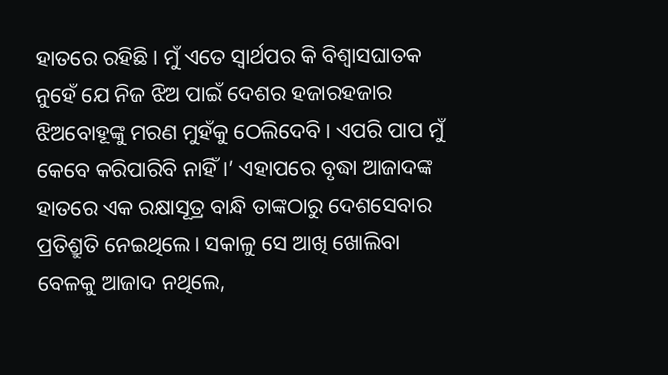ହାତରେ ରହିଛି। ମୁଁ ଏତେ ସ୍ୱାର୍ଥପର କି ବିଶ୍ୱାସଘାତକ ନୁହେଁ ଯେ ନିଜ ଝିଅ ପାଇଁ ଦେଶର ହଜାରହଜାର ଝିଅବୋହୂଙ୍କୁ ମରଣ ମୁହଁକୁ ଠେଲିଦେବି। ଏପରି ପାପ ମୁଁ କେବେ କରିପାରିବି ନାହିଁ।’ ଏହାପରେ ବୃଦ୍ଧା ଆଜାଦଙ୍କ ହାତରେ ଏକ ରକ୍ଷାସୂତ୍ର ବାନ୍ଧି ତାଙ୍କଠାରୁ ଦେଶସେବାର ପ୍ରତିଶ୍ରୁତି ନେଇଥିଲେ। ସକାଳୁ ସେ ଆଖି ଖୋଲିବା ବେଳକୁ ଆଜାଦ ନଥିଲେ,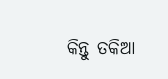କିନ୍ତୁ ତକିଆ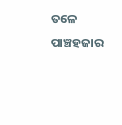ତଳେ ପାଞ୍ଚହଜାର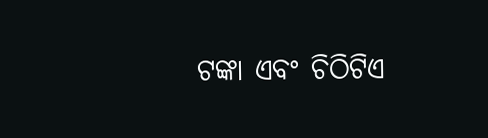ଟଙ୍କା ଏବଂ ଚିଠିଟିଏ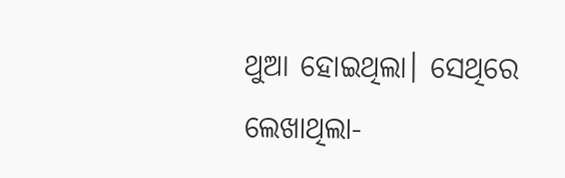ଥୁଆ ହୋଇଥିଲା। ସେଥିରେ ଲେଖାଥିଲା-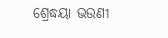ଶ୍ରେଦ୍ଧୟା ଭଉଣୀ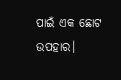ପାଇଁ ଏକ ଛୋଟ ଉପହାର।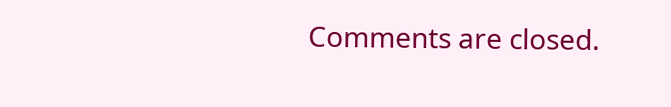Comments are closed.